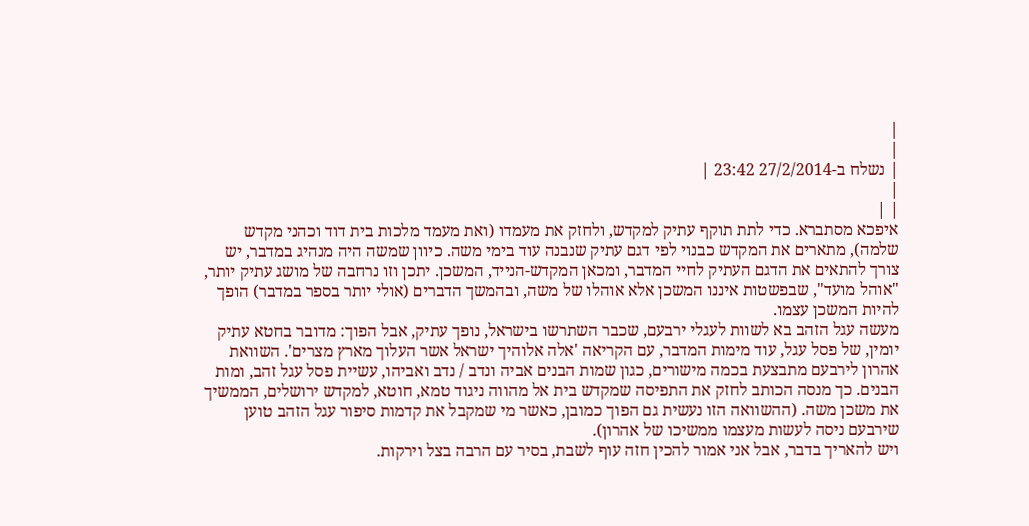|
|
| נשלח ב-27/2/2014 23:42 |
|
| |
איפכא מסתברא. כדי לתת תוקף עתיק למקדש, ולחזק את מעמדו (ואת מעמד מלכות בית דוד וכהני מקדש שלמה), מתארים את המקדש כבנוי לפי דגם עתיק שנבנה עוד בימי משה. כיוון שמשה היה מנהיג במדבר, יש צורך להתאים את הדגם העתיק לחיי המדבר, ומכאן המקדש-הנייד, המשכן. יתכן וזו נרחבה של מושג עתיק יותר, "אוהל מועד", שבפשטות איננו המשכן אלא אוהלו של משה, ובהמשך הדברים (אולי יותר בספר במדבר) הופך להיות המשכן עצמו.
מעשה עגל הזהב בא לשוות לעגלי ירבעם, שכבר השתרשו בישראל, נופך עתיק, אבל הפוך: מדובר בחטא עתיק יומין, של פסל עגל, עוד מימות המדבר, עם הקריאה 'אלה אלוהיך ישראל אשר העלוך מארץ מצרים'. השוואת אהרון לירבעם מתבצעת בכמה מישורים, כגון שמות הבנים אביה ונדב / נדב ואביהו, עשיית פסל עגל זהב, ומות הבנים. כך מנסה הכותב לחזק את התפיסה שמקדש בית אל מהווה ניגוד טמא, חוטא, למקדש ירושלים, הממשיך את משכן משה. (ההשוואה הזו נעשית גם הפוך כמובן, כאשר מי שמקבל את קדמות סיפור עגל הזהב טוען שירבעם ניסה לעשות מעצמו ממשיכו של אהרון).
ויש להאריך בדבר, אבל אני אמור להכין חזה עוף לשבת, בסיר עם הרבה בצל וירקות.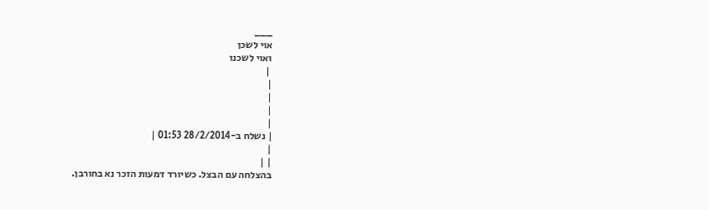___
אוי לשכן
ואוי לשכנו
 |
|
|
|
|
| נשלח ב-28/2/2014 01:53 |
|
| |
בהצלחה עם הבצל. כשיורד דמעות הזכר נא בחורבן.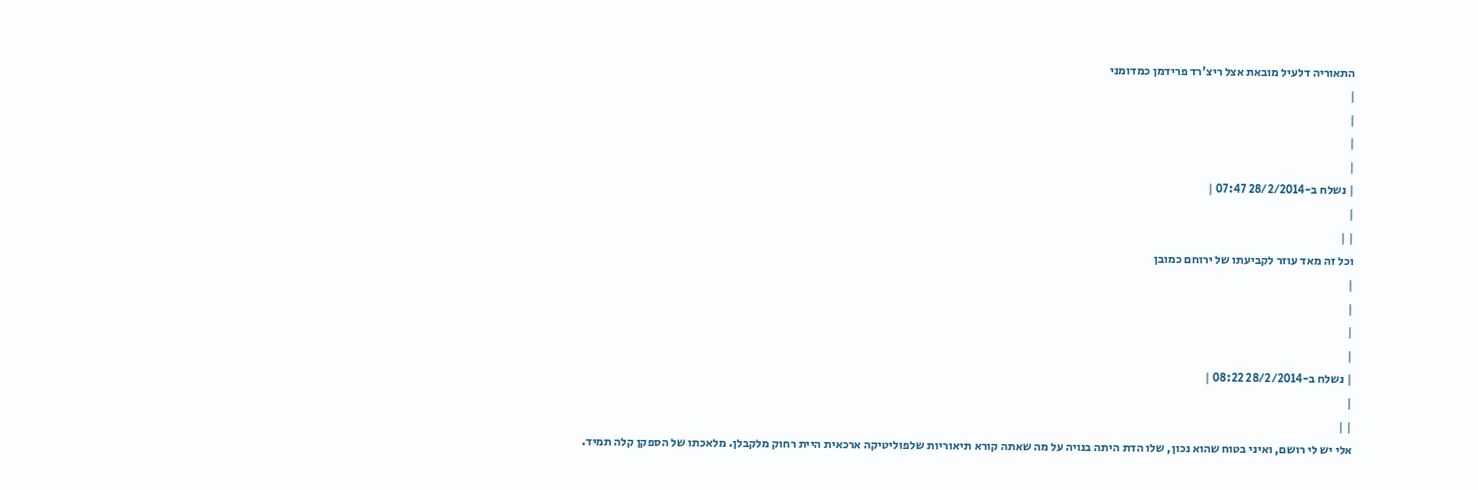התאוריה דלעיל מובאת אצל ריצ'רד פרידמן כמדומני
|
|
|
|
| נשלח ב-28/2/2014 07:47 |
|
| |
וכל זה מאד עוזר לקביעתו של ירוחם כמובן
|
|
|
|
| נשלח ב-28/2/2014 08:22 |
|
| |
אלי יש לי רושם, ואיני בטוח שהוא נכון, שלו הדת היתה בנויה על מה שאתה קורא תיאוריות שלפוליטיקה ארכאית היית רחוק מלקבלן. מלאכתו של הספקן קלה תמיד.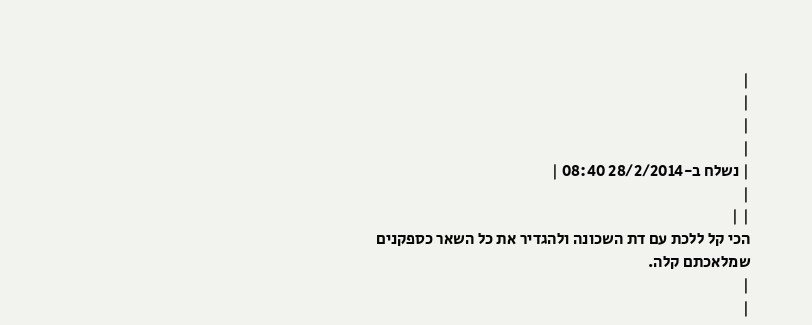|
|
|
|
| נשלח ב-28/2/2014 08:40 |
|
| |
הכי קל ללכת עם דת השכונה ולהגדיר את כל השאר כספקנים שמלאכתם קלה.
|
|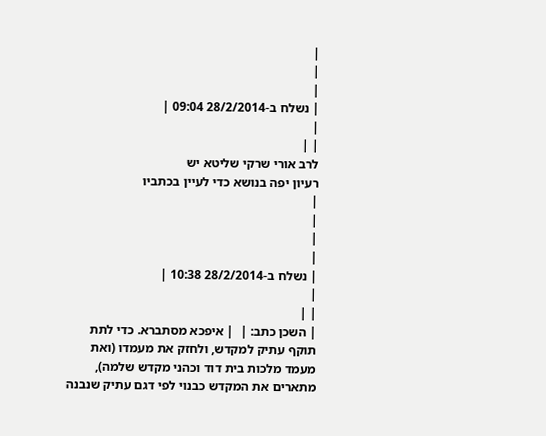|
|
|
| נשלח ב-28/2/2014 09:04 |
|
| |
לרב אורי שרקי שליטא יש
רעיון יפה בנושא כדי לעיין בכתביו
|
|
|
|
| נשלח ב-28/2/2014 10:38 |
|
| |
| השכן כתב: |  | איפכא מסתברא. כדי לתת תוקף עתיק למקדש, ולחזק את מעמדו (ואת מעמד מלכות בית דוד וכהני מקדש שלמה), מתארים את המקדש כבנוי לפי דגם עתיק שנבנה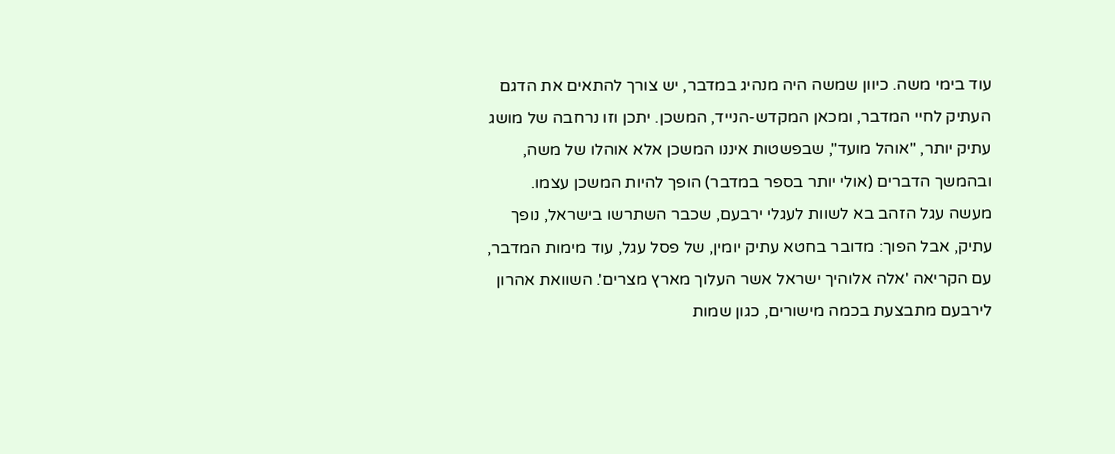עוד בימי משה. כיוון שמשה היה מנהיג במדבר, יש צורך להתאים את הדגם העתיק לחיי המדבר, ומכאן המקדש-הנייד, המשכן. יתכן וזו נרחבה של מושג עתיק יותר, "אוהל מועד", שבפשטות איננו המשכן אלא אוהלו של משה, ובהמשך הדברים (אולי יותר בספר במדבר) הופך להיות המשכן עצמו.
מעשה עגל הזהב בא לשוות לעגלי ירבעם, שכבר השתרשו בישראל, נופך עתיק, אבל הפוך: מדובר בחטא עתיק יומין, של פסל עגל, עוד מימות המדבר, עם הקריאה 'אלה אלוהיך ישראל אשר העלוך מארץ מצרים'. השוואת אהרון לירבעם מתבצעת בכמה מישורים, כגון שמות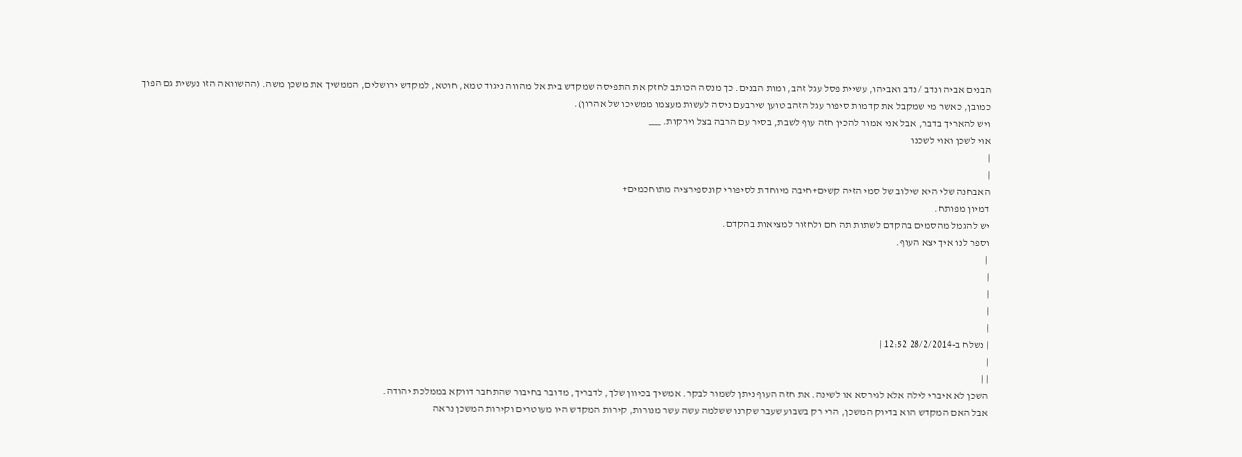הבנים אביה ונדב / נדב ואביהו, עשיית פסל עגל זהב, ומות הבנים. כך מנסה הכותב לחזק את התפיסה שמקדש בית אל מהווה ניגוד טמא, חוטא, למקדש ירושלים, הממשיך את משכן משה. (ההשוואה הזו נעשית גם הפוך כמובן, כאשר מי שמקבל את קדמות סיפור עגל הזהב טוען שירבעם ניסה לעשות מעצמו ממשיכו של אהרון).
ויש להאריך בדבר, אבל אני אמור להכין חזה עוף לשבת, בסיר עם הרבה בצל וירקות. ___
אוי לשכן ואוי לשכנו
|
|
האבחנה שלי היא שילוב של סמי הזיה קשים+חיבה מיוחדת לסיפורי קונספירציה מתוחכמים+
דמיון מפותח.
יש להגמל מהסמים בהקדם לשתות תה חם ולחזור למציאות בהקדם.
וספר לנו איך יצא העוף.
 |
|
|
|
|
| נשלח ב-28/2/2014 12:52 |
|
| |
השכן לא איברי לילה אלא לגירסא או לשינה. את חזה העוף ניתן לשמור לבקר. אמשיך בכיוון שלך, לדבריך, מדובר בחיבור שהתחבר דווקא בממלכת יהודה.
אבל האם המקדש הוא בדיוק המשכן, הרי רק בשבוע שעבר שקרנו ששלמה עשה עשר מנורות, קירות המקדש היו מעוטרים וקירות המשכן נראה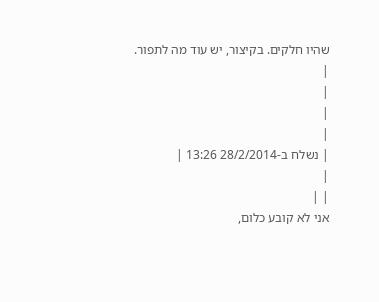שהיו חלקים. בקיצור, יש עוד מה לתפור.
|
|
|
|
| נשלח ב-28/2/2014 13:26 |
|
| |
אני לא קובע כלום,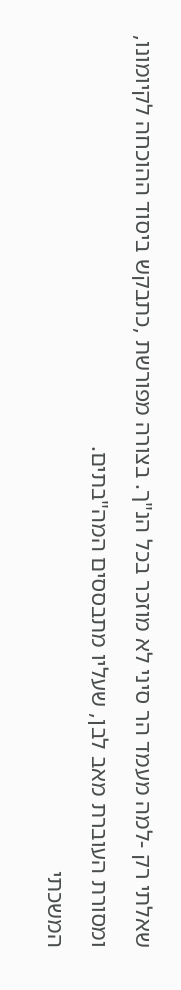שאלתי רק -למה מעמד הר סיני לא מוזכר בכל הנ"ך. בצורה מפורשת ,כתבקש ביסוד ההוכחה לקיומונו,
ומסורת העוברת מאב לבן, שעליו מתבססים המה"בתים.
המשכתי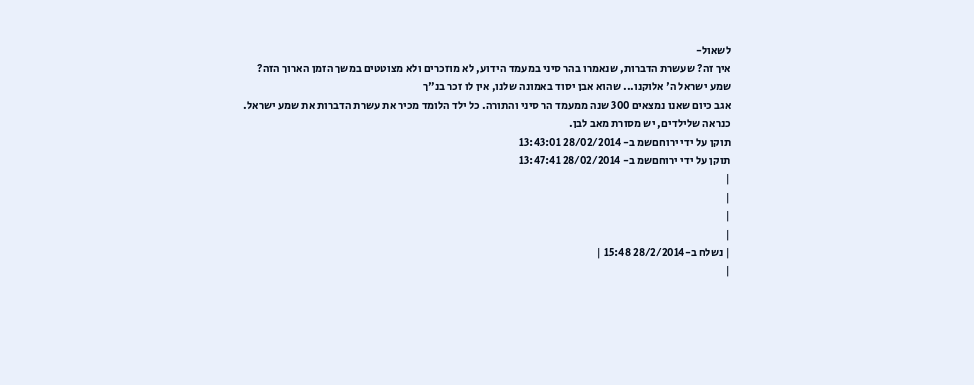לשאול-
איך זה? שעשרת הדברות, שנאמרו בהר סיני במעמד הידוע, לא מוזכרים ולא מצוטטים במשך הזמן הארוך הזה?
שמע ישראל ה' אלוקנו... שהוא אבן יסוד באמונה שלנו, אין לו זכר בנ"ך
אגב כיום שאנו נמצאים 300 שנה ממעמד הר סיני והתורה. כל ילד הלומד מכיר את עשרת הדברות את שמע ישראל.
כנראה שלילדים, יש מסורת מאב לבן.
תוקן על ידי ירוחםשמ ב- 28/02/2014 13:43:01
תוקן על ידי ירוחםשמ ב- 28/02/2014 13:47:41
|
|
|
|
| נשלח ב-28/2/2014 15:48 |
|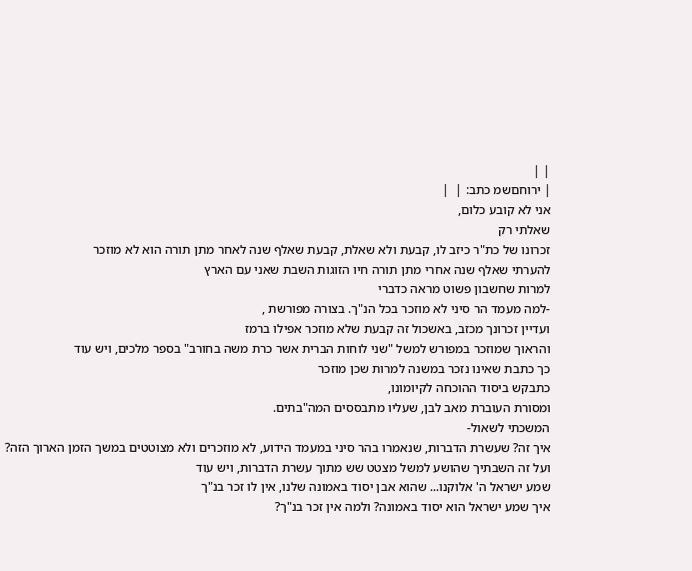| |
| ירוחםשמ כתב: |  |
אני לא קובע כלום,
שאלתי רק
זכרונו של כת"ר כיזב לו, קבעת ולא שאלת, קבעת שאלף שנה לאחר מתן תורה הוא לא מוזכר
להערתי שאלף שנה אחרי מתן תורה חיו הזוגות השבת שאני עם הארץ
למרות שחשבון פשוט מראה כדברי
-למה מעמד הר סיני לא מוזכר בכל הנ"ך. בצורה מפורשת ,
ועדיין זכרונך מכזב, באשכול זה קבעת שלא מוזכר אפילו ברמז
והראוך שמוזכר במפורש למשל "שני לוחות הברית אשר כרת משה בחורב" בספר מלכים, ויש עוד
כך כתבת שאינו נזכר במשנה למרות שכן מוזכר
כתבקש ביסוד ההוכחה לקיומונו,
ומסורת העוברת מאב לבן, שעליו מתבססים המה"בתים.
המשכתי לשאול-
איך זה? שעשרת הדברות, שנאמרו בהר סיני במעמד הידוע, לא מוזכרים ולא מצוטטים במשך הזמן הארוך הזה?
ועל זה השבתיך שהושע למשל מצטט שש מתוך עשרת הדברות, ויש עוד
שמע ישראל ה' אלוקנו... שהוא אבן יסוד באמונה שלנו, אין לו זכר בנ"ך
איך שמע ישראל הוא יסוד באמונה? ולמה אין זכר בנ"ך?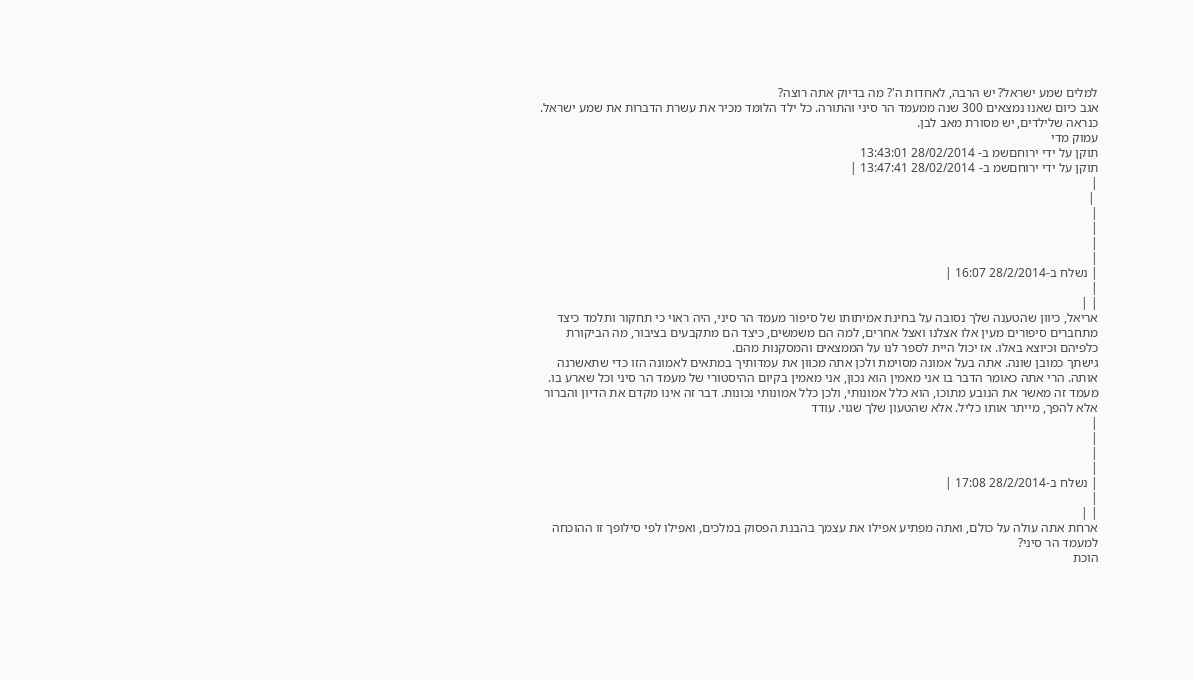למלים שמע ישראל? יש הרבה, לאחדות ה'? מה בדיוק אתה רוצה?
אגב כיום שאנו נמצאים 300 שנה ממעמד הר סיני והתורה. כל ילד הלומד מכיר את עשרת הדברות את שמע ישראל.
כנראה שלילדים, יש מסורת מאב לבן.
עמוק מדי
תוקן על ידי ירוחםשמ ב- 28/02/2014 13:43:01
תוקן על ידי ירוחםשמ ב- 28/02/2014 13:47:41 |
|
 |
|
|
|
|
| נשלח ב-28/2/2014 16:07 |
|
| |
אריאל, כיוון שהטענה שלך נסובה על בחינת אמיתותו של סיפור מעמד הר סיני, היה ראוי כי תחקור ותלמד כיצד מתחברים סיפורים מעין אלו אצלנו ואצל אחרים, למה הם משמשים, כיצד הם מתקבעים בציבור, מה הביקורת כלפיהם וכיוצא באלו. אז יכול היית לספר לנו על הממצאים והמסקנות מהם.
גישתך כמובן שונה. אתה בעל אמונה מסוימת ולכן אתה מכוון את עמדותיך במתאים לאמונה הזו כדי שתאשרנה אותה. הרי אתה כאומר הדבר בו אני מאמין הוא נכון, אני מאמין בקיום ההיסטורי של מעמד הר סיני וכל שארע בו. מעמד זה מאשר את הנובע מתוכו, הוא כלל אמונותי, ולכן כלל אמונותי נכונות. דבר זה אינו מקדם את הדיון והברור אלא להפך, מייתר אותו כליל. אלא שהטעון שלך שגוי. עודד
|
|
|
|
| נשלח ב-28/2/2014 17:08 |
|
| |
ארחת אתה עולה על כולם, ואתה מפתיע אפילו את עצמך בהבנת הפסוק במלכים, ואפילו לפי סילופך זו ההוכחה למעמד הר סיני?
הוכת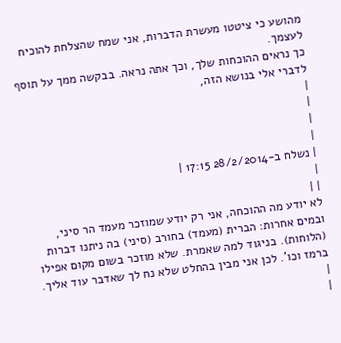מהושע כי ציטטו מעשרת הדברות, אני שמח שהצלחת להוכיח לעצמך.
כך נראים ההוכחות שלך, וכך אתה נראה. בבקשה ממך על תוסף לדברי אלי בנושא הזה,
|
|
|
|
| נשלח ב-28/2/2014 17:15 |
|
| |
לא יודע מה ההוכחה, אני רק יודע שמוזכר מעמד הר סיני, ובמים אחרות: הברית (מעמד) בחורב (סיני) בה ניתנו דברות (הלוחות). בניגוד למה שאמרת. שלא מוזכר בשום מקום אפילו ברמז וכו'. לכן אני מבין בהחלט שלא נח לך שאדבר עוד אליך.
|
|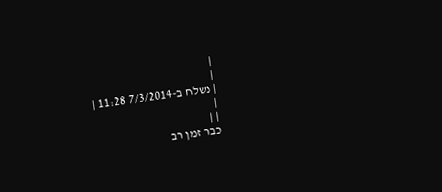|
|
| נשלח ב-7/3/2014 11:28 |
|
| |
כבר זמן רב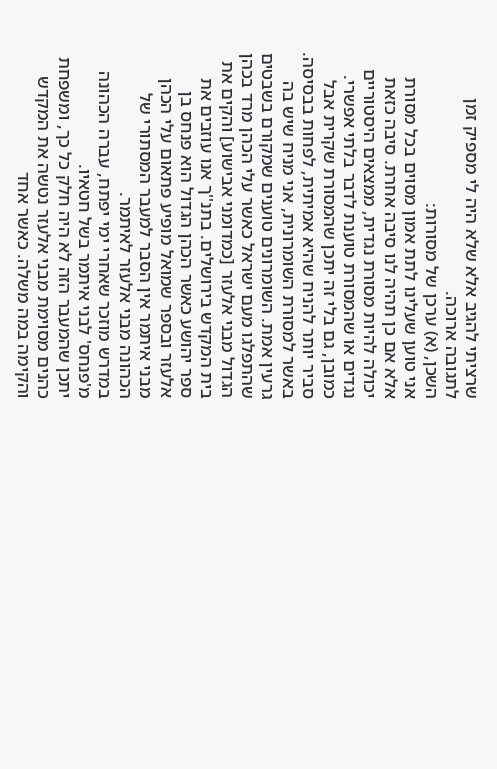שרציתי להגיב אלא שלא היה לי מספיק זמן לתגובה ארוכה.
השכן, (א) ערכן של מסורות:
אני טוען שעלינו לתת אמון מסוים בכל מסורת אלא אם כן תהיה לנו סיבה אחרת. סיבה כזאת יכולה להיות מסורת נגדית, ממצאים היסטוריים נגדים או שהמסורת טוענת לדבר בלתי אפשרי.
כמובן, גם בלי זה יתכן שהמסורת שקרית אבל סביר יותר להניח שהיא אמיתית, לפחות בבסיסה.
באשר למסורת השומרונית, אני מניח שיש בה גרעין אמת. השומרונים טוענים שמקורם בשבטים שהתפלגו מעם ישראל כאשר עלי הכהן מרד בכהן הגדול מבני אלעזר [כמדומני אבישוע] והקים את בית המקדש בירושלים. בתנ''ך אנו עוזבים את ספר יהושע כאשר הכהן הגדול הוא פנחס בן אלעזר ובספר שמואל מופיע פתאום עלי הכהן מבני איתמר אין הסבר למעבר המסתורי של הכהונה מבני אלעזר לאיתמר.
במדרש מוזכר שאחרי ימי יפתח, עברה הכהונה מ'פנחס' לבני איתמר בשל חטאיו.
יתכן שהמעבר הזה לא היה חלק כל כך, ומשפחת כהנים מסוימת מבני אלעזר נטשה את המקדש והקימה במה משלה. כאשר אחד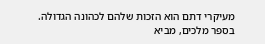מעיקרי דתם הוא הזכות שלהם לכהונה הגדולה.
בספר מלכים, מביא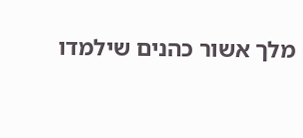מלך אשור כהנים שילמדו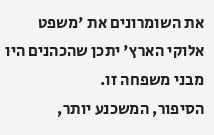את השומרונים את 'משפט אלוקי הארץ' יתכן שהכהנים היו מבני משפחה זו.
הסיפור, המשכנע יותר,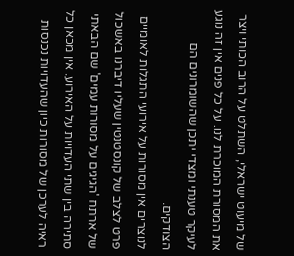של מיעוט ישראלי, השתלט על הרוב הכותי ויצר את המסורת המוכרת לנו. על כל פנים אין זה נוגע לעיקר טענתי ומצדי יתכן שהשומרונים הם הצודקים.
לנוצרים אין מסורות על אירועי התגלות לאומיים פרט לצלב של קונסטנטין שעליו דיברנו באשכול של ארתח 'הגיגים על מסורות עמים' שם הבאתי סתירה בין שתי העדויות על האירוע. אין מכאן כל ראיה לערכן של מסורות כיון שהעדויות נכנסות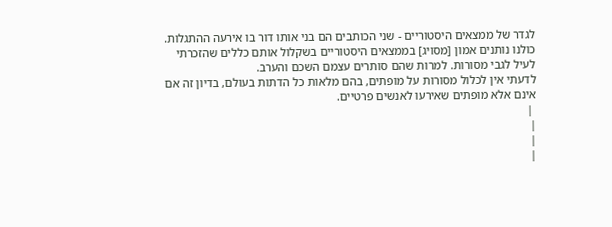לגדר של ממצאים היסטוריים - שני הכותבים הם בני אותו דור בו אירעה ההתגלות.
כולנו נותנים אמון [מסויג] בממצאים היסטוריים בשקלול אותם כללים שהזכרתי לעיל לגבי מסורות. למרות שהם סותרים עצמם השכם והערב.
לדעתי אין לכלול מסורות על מופתים, בהם מלאות כל הדתות בעולם, בדיון זה אם אינם אלא מופתים שאירעו לאנשים פרטיים.
 |
|
|
|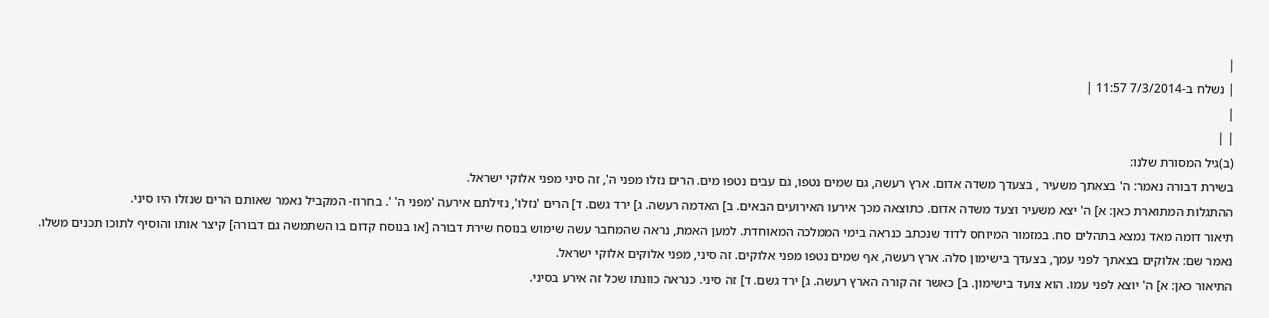|
| נשלח ב-7/3/2014 11:57 |
|
| |
(ב)גיל המסורת שלנו:
בשירת דבורה נאמר: ה' בצאתך משעיר , בצעדך משדה אדום. ארץ רעשה, גם שמים נטפו, גם עבים נטפו מים. הרים נזלו מפני ה', זה סיני מפני אלוקי ישראל.
ההתגלות המתוארת כאן: א] ה' יצא משעיר וצעד משדה אדום. כתוצאה מכך אירעו האירועים הבאים. ב] האדמה רעשה. ג] ירד גשם. ד] הרים 'נזלו', נזילתם אירעה 'מפני ה' '. בחרוז- המקביל נאמר שאותם הרים שנזלו היו סיני.
תיאור דומה מאד נמצא בתהלים סח. במזמור המיוחס לדוד שנכתב כנראה בימי הממלכה המאוחדת. למען האמת, נראה שהמחבר עשה שימוש בנוסח שירת דבורה [או בנוסח קדום בו השתמשה גם דבורה] קיצר אותו והוסיף לתוכו תכנים משלו.
נאמר שם: אלוקים בצאתך לפני עמך, בצעדך בישימון סלה. ארץ רעשה, אף שמים נטפו מפני אלוקים. זה סיני, מפני אלוקים אלוקי ישראל.
התיאור כאן: א] ה' יוצא לפני עמו. הוא צועד בישימון. ב] כאשר זה קורה הארץ רעשה. ג] ירד גשם. ד] זה סיני. כנראה כוונתו שכל זה אירע בסיני.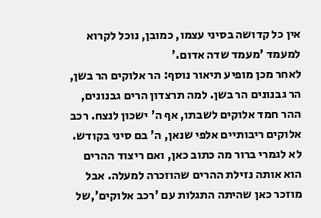אין כל קדושה בסיני עצמו, כמובן, נוכל לקרוא למעמד 'מעמד שדה אדום.'
לאחר מכן מופיע תיאור נוסף: הר אלוקים הר בשן, הר גבנונים הר בשן. למה תרצדון הרים גבנונים, ההר חמד אלוקים לשבתו, אף ה' ישכון לנצח. רכב אלוקים ריבותיים אלפי שנאן, ה' בם סיני בקודש.
לא לגמרי ברור מה כתוב כאן, ואם ריצוד ההרים הוא אותה נזילת ההרים שהוזכרה למעלה. אבל מוזכר כאן שהיתה התגלות עם 'רכב אלוקים',של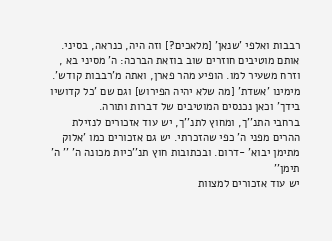רבבות ואלפי 'שנאן' [מלאכים?] וזה היה, כנראה, בסיני.
אותם מוטיבים חוזרים שוב בוזאת הברכה: ה' מסיני בא , וזרח משעיר למו. הופיע מהר פארן, ואתה מ'רבבות קודש'. מימינו 'אשדת' [מה שלא יהיה הפירוש] וגם שם 'כל קדושיו בידך' וכאן נכנסים המוטיבים של דברות ותורה.
ברחבי התנ''ך, ומחוץ לתנ''ך, יש עוד אזכורים לנזילת ההרים מפני ה' כפי שהזכרתי. יש גם אזכורים כמו 'אלוק מתימן יבוא' -דרום. ובכתובות חוץ תנ''כיות מכונה ה' '' ה' תימן''
יש עוד אזכורים למצוות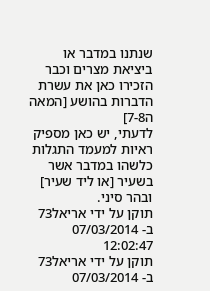שנתנו במדבר או ביציאת מצרים וכבר הזכירו כאן את עשרת הדברות בהושע [המאה ה7-8]
לדעתי, יש כאן מספיק ראיות למעמד התגלות כלשהו במדבר אשר בשעיר [או ליד שעיר] ובהר סיני.
תוקן על ידי אריאל73 ב- 07/03/2014 12:02:47
תוקן על ידי אריאל73 ב- 07/03/2014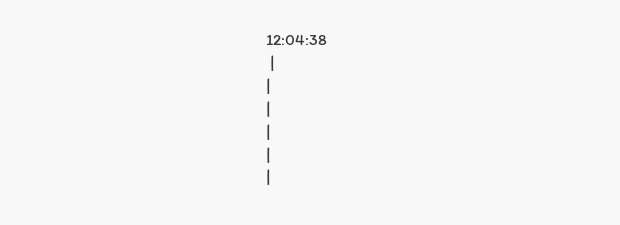12:04:38
 |
|
|
|
|
|